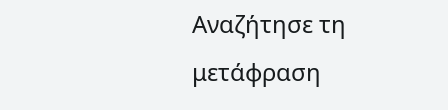Αναζήτησε τη μετάφραση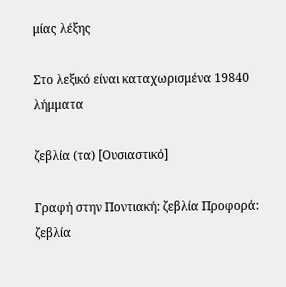μίας λέξης

Στο λεξικό είναι καταχωρισμένα 19840 λήμματα

ζεβλία (τα) [Ουσιαστικό]

Γραφή στην Ποντιακή: ζεβλία Προφορά: ζεβλία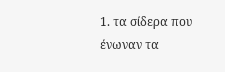1. τα σίδερα που ένωναν τα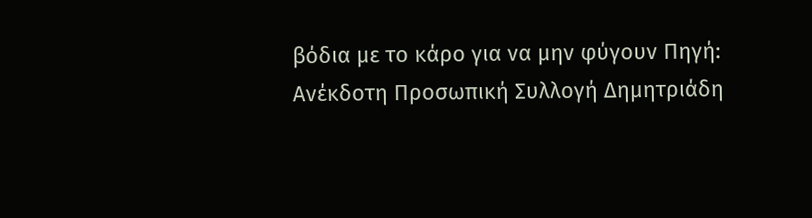βόδια με το κάρο για να μην φύγουν Πηγή: Ανέκδοτη Προσωπική Συλλογή Δημητριάδη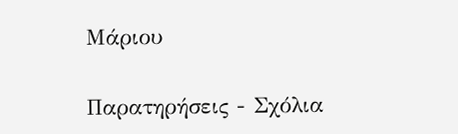Μάριου

Παρατηρήσεις - Σχόλια